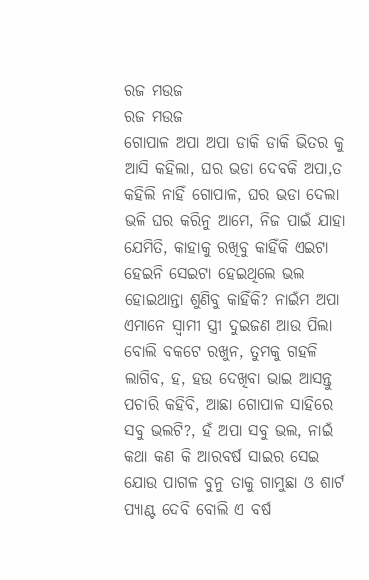ରଜ ମଉଜ
ରଜ ମଉଜ
ଗୋପାଳ ଅପା ଅପା ଡାକି ଡାକି ଭିତର କୁ ଆସି କହିଲା, ଘର ଭଡା ଦେବକି ଅପା,ତ କହିଲି ନାହିଁ ଗୋପାଳ, ଘର ଭଡା ଦେଲା ଭଳି ଘର କରିନୁ ଆମେ, ନିଜ ପାଇଁ ଯାହା ଯେମିତି, କାହାକୁ ରଖିବୁ କାହିଁକି ଏଇଟା ହେଇନି ସେଇଟା ହେଇଥିଲେ ଭଲ ହୋଇଥାନ୍ତା ଶୁଣିବୁ କାହିଁକି? ନାଇଁମ ଅପା ଏମାନେ ସ୍ୱାମୀ ସ୍ତ୍ରୀ ଦୁଇଜଣ ଆଉ ପିଲା ବୋଲି ବକଟେ ରଖୁନ, ତୁମକୁ ଗହଳି ଲାଗିବ, ହ, ହଉ ଦେଖିବା ଭାଇ ଆସନ୍ତୁ ପଚାରି କହିବି, ଆଛା ଗୋପାଳ ସାହିରେ ସବୁ ଭଲଟି?, ହଁ ଅପା ସବୁ ଭଲ, ନାଇଁ କଥା କଣ କି ଆରବର୍ଷ ସାଇର ସେଇ ଯୋଉ ପାଗଳ ବୁନୁ ତାକୁ ଗାମୁଛା ଓ ଶାର୍ଟ ପ୍ୟାଣ୍ଟ ଦେବି ବୋଲି ଏ ବର୍ଷ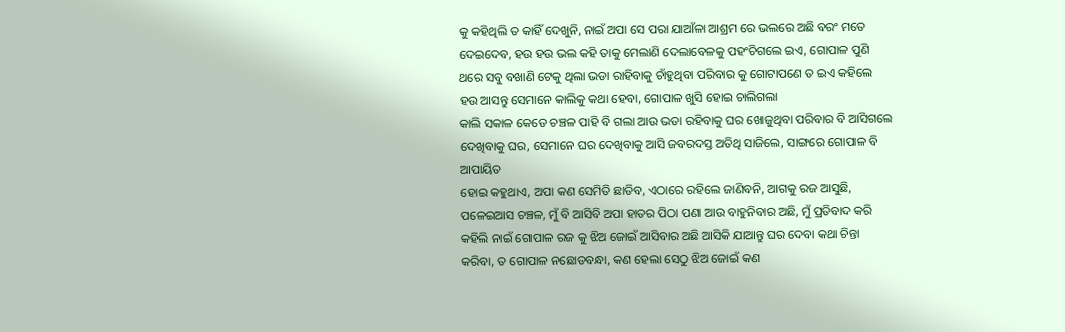କୁ କହିଥିଲି ତ କାହିଁ ଦେଖୁନି, ନାଇଁ ଅପା ସେ ପରା ଯାଆଁଳା ଆଶ୍ରମ ରେ ଭଲରେ ଅଛି ବରଂ ମତେ ଦେଇଦେବ, ହଉ ହଉ ଭଲ କହି ତାକୁ ମେଲାଣି ଦେଲାବେଳକୁ ପହଂଚିଗଲେ ଇଏ, ଗୋପାଳ ପୁଣି ଥରେ ସବୁ ବଖାଣି ଟେକୁ ଥିଲା ଭଡା ରାହିବାକୁ ଚାଁହୁଥିବା ପରିବାର କୁ ଗୋଟାପଣେ ତ ଇଏ କହିଲେ ହଉ ଆସନ୍ତୁ ସେମାନେ କାଲିକୁ କଥା ହେବା, ଗୋପାଳ ଖୁସି ହୋଇ ଚାଲିଗଲା
କାଲି ସକାଳ କେଡେ ଚଞ୍ଚଳ ପାହି ବି ଗଲା ଆଉ ଭଡା ରହିବାକୁ ଘର ଖୋଜୁଥିବା ପରିବାର ବି ଆସିଗଲେ ଦେଖିବାକୁ ଘର, ସେମାନେ ଘର ଦେଖିବାକୁ ଆସି ଜବରଦସ୍ତ ଅତିଥି ସାଜିଲେ, ସାଙ୍ଗରେ ଗୋପାଳ ବି ଆପାୟିତ
ହୋଇ କହୁଥାଏ, ଅପା କଣ ସେମିତି ଛାଡିବ, ଏଠାରେ ରହିଲେ ଜାଣିବନି, ଆଗକୁ ରଜ ଆସୁଛି, ପଳେଇଆସ ଚଞ୍ଚଳ, ମୁଁ ବି ଆସିବି ଅପା ହାତର ପିଠା ପଣା ଆଉ ବାହୁନିବାର ଅଛି, ମୁଁ ପ୍ରତିବାଦ କରି କହିଲି ନାଇଁ ଗୋପାଳ ରଜ କୁ ଝିଅ ଜୋଇଁ ଆସିବାର ଅଛି ଆସିକି ଯାଆନ୍ତୁ ଘର ଦେବା କଥା ଚିନ୍ତା କରିବା, ତ ଗୋପାଳ ନଛୋଡବନ୍ଧା, କଣ ହେଲା ସେଠୁ ଝିଅ ଜୋଇଁ କଣ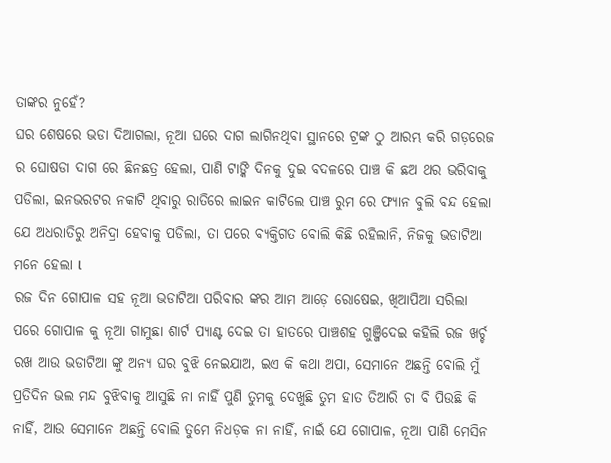ତାଙ୍କର ନୁହେଁ?
ଘର ଶେଷରେ ଭଡା ଦିଆଗଲା, ନୂଆ ଘରେ ଦାଗ ଲାଗିନଥିବା ସ୍ଥାନରେ ଟ୍ରଙ୍କ ଠୁ ଆରମ୍ଭ କରି ଗଡ଼ରେଜ ର ଘୋଷଡା ଦାଗ ରେ ଛିନଛତ୍ର ହେଲା, ପାଣି ଟାଙ୍କି ଦିନକୁ ଦୁଇ ବଦଳରେ ପାଞ୍ଚ କି ଛଅ ଥର ଭରିବାକୁ ପଡିଲା, ଇନଭରଟର ନକାଟି ଥିବାରୁ ରାତିରେ ଲାଇନ କାଟିଲେ ପାଞ୍ଚ ରୁମ ରେ ଫ୍ୟାନ ବୁଲି ବନ୍ଦ ହେଲା ଯେ ଅଧରାତିରୁ ଅନିଦ୍ରା ହେବାକୁ ପଡିଲା, ତା ପରେ ବ୍ୟକ୍ତିଗତ ବୋଲି କିଛି ରହିଲାନି, ନିଜକୁ ଭଡାଟିଆ ମନେ ହେଲା l
ରଜ ଦିନ ଗୋପାଳ ସହ ନୂଆ ଭଡାଟିଆ ପରିବାର ଙ୍କର ଆମ ଆଡ଼େ ରୋଷେଇ, ଖିଆପିଆ ସରିଲା ପରେ ଗୋପାଳ କୁ ନୂଆ ଗାମୁଛା ଶାର୍ଟ ପ୍ୟାଣ୍ଟ ଦେଇ ତା ହାତରେ ପାଞ୍ଚଶହ ଗୁଞ୍ଜିଦେଇ କହିଲି ରଜ ଖର୍ଚ୍ଚ ରଖ ଆଉ ଭଡାଟିଆ ଙ୍କୁ ଅନ୍ୟ ଘର ବୁଝି ନେଇଯାଅ, ଇଏ କି କଥା ଅପା, ସେମାନେ ଅଛନ୍ତି ବୋଲି ମୁଁ ପ୍ରତିଦିନ ଭଲ ମନ୍ଦ ବୁଝିବାକୁ ଆସୁଛି ନା ନାହିଁ ପୁଣି ତୁମକୁ ଦେଖୁଛି ତୁମ ହାତ ତିଆରି ଚା ବି ପିଉଛି କି ନାହିଁ, ଆଉ ସେମାନେ ଅଛନ୍ତି ବୋଲି ତୁମେ ନିଧଡ଼କ ନା ନାହିଁ, ନାଇଁ ଯେ ଗୋପାଳ, ନୂଆ ପାଣି ମେସିନ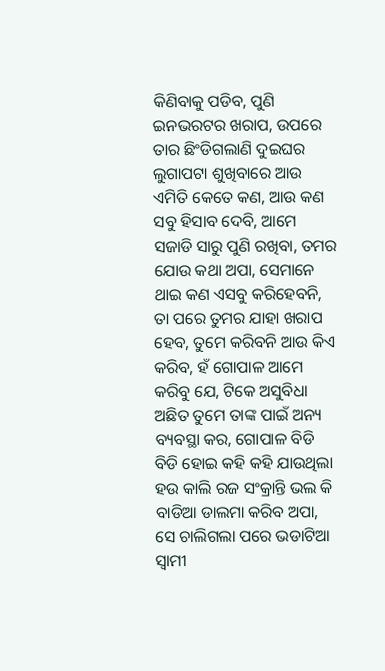କିଣିବାକୁ ପଡିବ, ପୁଣି ଇନଭରଟର ଖରାପ, ଉପରେ ତାର ଛିଂଡିଗଲାଣି ଦୁଇଘର ଲୁଗାପଟା ଶୁଖିବାରେ ଆଉ ଏମିତି କେତେ କଣ, ଆଉ କଣ ସବୁ ହିସାବ ଦେବି, ଆମେ ସଜାଡି ସାରୁ ପୁଣି ରଖିବା, ତମର ଯୋଉ କଥା ଅପା, ସେମାନେ ଥାଇ କଣ ଏସବୁ କରିହେବନି, ତା ପରେ ତୁମର ଯାହା ଖରାପ ହେବ, ତୁମେ କରିବନି ଆଉ କିଏ କରିବ, ହଁ ଗୋପାଳ ଆମେ କରିବୁ ଯେ, ଟିକେ ଅସୁବିଧା ଅଛିତ ତୁମେ ତାଙ୍କ ପାଇଁ ଅନ୍ୟ ବ୍ୟବସ୍ଥା କର, ଗୋପାଳ ବିଡି ବିଡି ହୋଇ କହି କହି ଯାଉଥିଲା ହଉ କାଲି ରଜ ସଂକ୍ରାନ୍ତି ଭଲ କି ବାଡିଆ ଡାଲମା କରିବ ଅପା, ସେ ଚାଲିଗଲା ପରେ ଭଡାଟିଆ ସ୍ୱାମୀ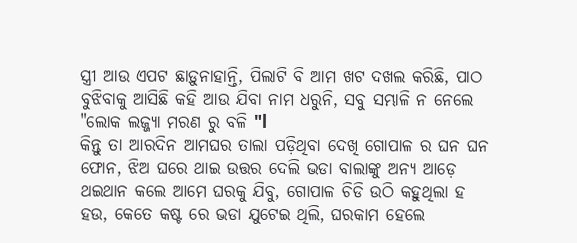ସ୍ତ୍ରୀ ଆଉ ଏପଟ ଛାଡ଼ୁନାହାନ୍ତି, ପିଲାଟି ବି ଆମ ଖଟ ଦଖଲ କରିଛି, ପାଠ ବୁଝିବାକୁ ଆସିଛି କହି ଆଉ ଯିବା ନାମ ଧରୁନି, ସବୁ ସମ୍ଭାଳି ନ ନେଲେ "ଲୋକ ଲଜ୍ଜ୍ୟା ମରଣ ରୁ ବଳି "l
କିନ୍ତୁ ତା ଆରଦିନ ଆମଘର ତାଲା ପଡ଼ିଥିବା ଦେଖି ଗୋପାଳ ର ଘନ ଘନ ଫୋନ, ଝିଅ ଘରେ ଥାଇ ଉତ୍ତର ଦେଲି ଭଡା ବାଲାଙ୍କୁ ଅନ୍ୟ ଆଡ଼େ ଥଇଥାନ କଲେ ଆମେ ଘରକୁ ଯିବୁ, ଗୋପାଳ ଚିଡି ଉଠି କହୁଥିଲା ହ ହଉ, କେତେ କଷ୍ଟ ରେ ଭଡା ଯୁଟେଇ ଥିଲି, ଘରକାମ ହେଲେ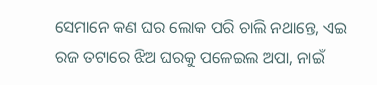ସେମାନେ କଣ ଘର ଲୋକ ପରି ଚାଲି ନଥାନ୍ତେ, ଏଇ ରଜ ତଟାରେ ଝିଅ ଘରକୁ ପଳେଇଲ ଅପା, ନାଇଁ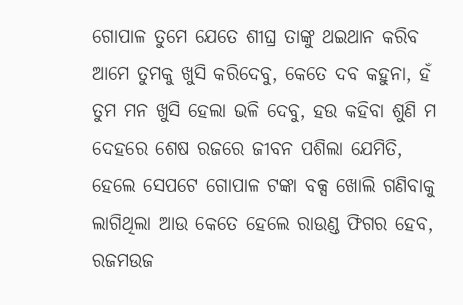ଗୋପାଳ ତୁମେ ଯେତେ ଶୀଘ୍ର ତାଙ୍କୁ ଥଇଥାନ କରିବ ଆମେ ତୁମକୁ ଖୁସି କରିଦେବୁ, କେତେ ଦବ କହୁନା, ହଁ ତୁମ ମନ ଖୁସି ହେଲା ଭଳି ଦେବୁ, ହଉ କହିବା ଶୁଣି ମ ଦେହରେ ଶେଷ ରଜରେ ଜୀବନ ପଶିଲା ଯେମିତି, ହେଲେ ସେପଟେ ଗୋପାଳ ଟଙ୍କା ବକ୍ସ ଖୋଲି ଗଣିବାକୁ ଲାଗିଥିଲା ଆଉ କେତେ ହେଲେ ରାଉଣ୍ଡ ଫିଗର ହେବ, ରଜମଉଜ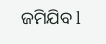ଜମିଯିବ l